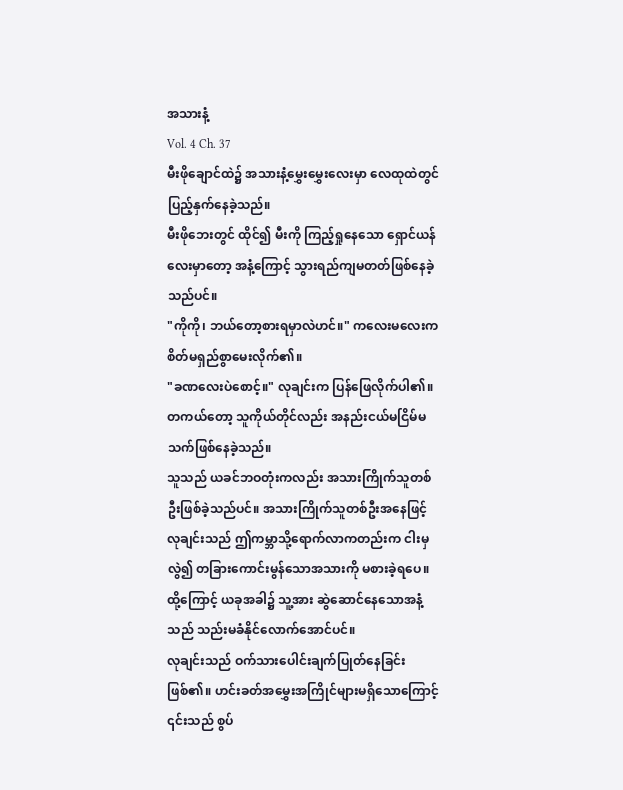အသားနံ့
Vol. 4 Ch. 37
မီးဖိုချောင်ထဲ၌ အသားနံ့မွှေးမွှေးလေးမှာ လေထုထဲတွင် ပြည့်နှက်နေခဲ့သည်။
မီးဖိုဘေးတွင် ထိုင်၍ မီးကို ကြည့်ရှုနေသော ရှောင်ယန်လေးမှာတော့ အနံ့ကြောင့် သွားရည်ကျမတတ်ဖြစ်နေခဲ့သည်ပင်။
"ကိုကို၊ ဘယ်တော့စားရမှာလဲဟင်။" ကလေးမလေးက စိတ်မရှည်စွာမေးလိုက်၏။
"ခဏလေးပဲစောင့်။" လုချင်းက ပြန်ဖြေလိုက်ပါ၏။ တကယ်တော့ သူကိုယ်တိုင်လည်း အနည်းငယ်မငြိမ်မသက်ဖြစ်နေခဲ့သည်။
သူသည် ယခင်ဘဝတုံးကလည်း အသားကြိုက်သူတစ်ဦးဖြစ်ခဲ့သည်ပင်။ အသားကြိုက်သူတစ်ဦးအနေဖြင့် လုချင်းသည် ဤကမ္ဘာသို့ရောက်လာကတည်းက ငါးမှလွဲ၍ တခြားကောင်းမွန်သောအသားကို မစားခဲ့ရပေ။ ထို့ကြောင့် ယခုအခါ၌ သူ့အား ဆွဲဆောင်နေသောအနံ့သည် သည်းမခံနိုင်လောက်အောင်ပင်။
လုချင်းသည် ဝက်သားပေါင်းချက်ပြုတ်နေခြင်းဖြစ်၏။ ဟင်းခတ်အမွှေးအကြိုင်များမရှိသောကြောင့် ၎င်းသည် စွပ်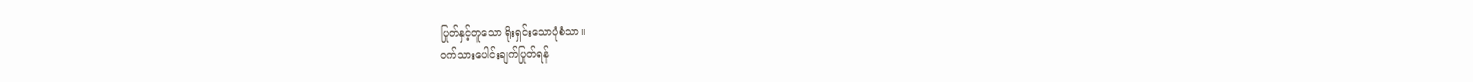ပြုတ်နှင့်တူသော ရိုးရှင်းသောပုံစံသာ။
ဝက်သားပေါင်းချက်ပြုတ်ရန်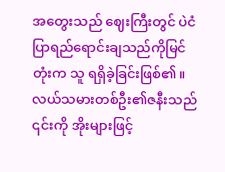အတွေးသည် ဈေးကြီးတွင် ပဲငံပြာရည်ရောင်းချသည်ကိုမြင်တုံးက သူ ရရှိခဲ့ခြင်းဖြစ်၏။ လယ်သမားတစ်ဦး၏ဇနီးသည် ၎င်းကို အိုးများဖြင့်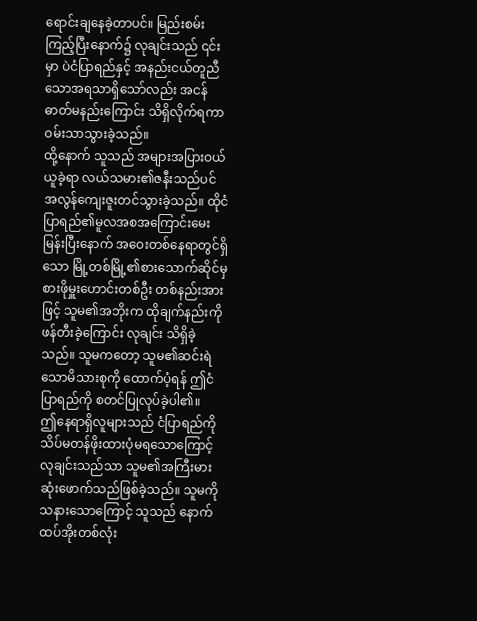ရောင်းချနေခဲ့တာပင်။ မြည်းစမ်းကြည့်ပြီးနောက်၌ လုချင်းသည် ၎င်းမှာ ပဲငံပြာရည်နှင့် အနည်းငယ်တူညီသောအရသာရှိသော်လည်း အငန်ဓာတ်မနည်းကြောင်း သိရှိလိုက်ရကာ ဝမ်းသာသွားခဲ့သည်။
ထို့နောက် သူသည် အများအပြားဝယ်ယူခဲ့ရာ လယ်သမား၏ဇနီးသည်ပင် အလွန်ကျေးဇူးတင်သွားခဲ့သည်။ ထိုငံပြာရည်၏မူလအစအကြောင်းမေးမြန်းပြီးနောက် အဝေးတစ်နေရာတွင်ရှိသော မြို့တစ်မြို့၏စားသောက်ဆိုင်မှ စားဖိုမှူးဟောင်းတစ်ဦး တစ်နည်းအားဖြင့် သူမ၏အဘိုးက ထိုချက်နည်းကို ဖန်တီးခဲ့ကြောင်း လုချင်း သိရှိခဲ့သည်။ သူမကတော့ သူမ၏ဆင်းရဲသောမိသားစုကို ထောက်ပံ့ရန် ဤငံပြာရည်ကို စတင်ပြုလုပ်ခဲ့ပါ၏။
ဤနေရာရှိလူများသည် ငံပြာရည်ကို သိပ်မတန်ဖိုးထားပုံမရသောကြောင့် လုချင်းသည်သာ သူမ၏အကြီးမားဆုံးဖောက်သည်ဖြစ်ခဲ့သည်။ သူမကို သနားသောကြောင့် သူသည် နောက်ထပ်အိုးတစ်လုံး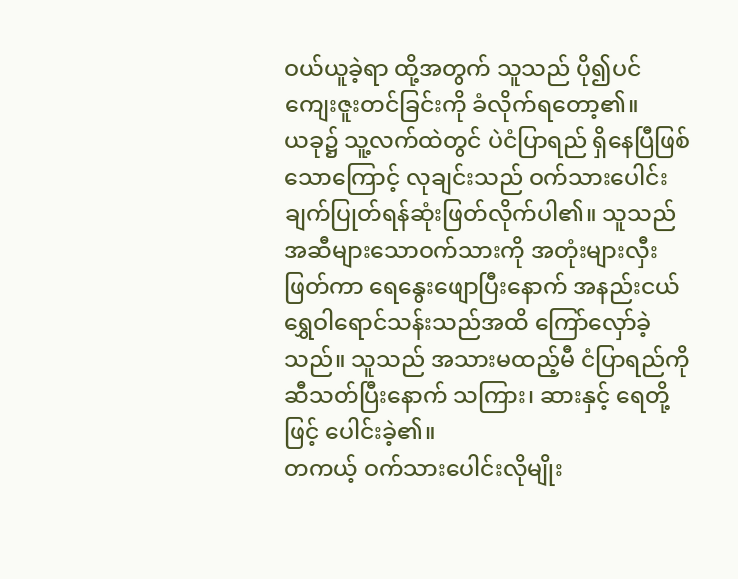ဝယ်ယူခဲ့ရာ ထို့အတွက် သူသည် ပို၍ပင် ကျေးဇူးတင်ခြင်းကို ခံလိုက်ရတော့၏။
ယခု၌ သူ့လက်ထဲတွင် ပဲငံပြာရည် ရှိနေပြီဖြစ်သောကြောင့် လုချင်းသည် ဝက်သားပေါင်းချက်ပြုတ်ရန်ဆုံးဖြတ်လိုက်ပါ၏။ သူသည် အဆီများသောဝက်သားကို အတုံးများလှီးဖြတ်ကာ ရေနွေးဖျောပြီးနောက် အနည်းငယ်ရွှေဝါရောင်သန်းသည်အထိ ကြော်လှော်ခဲ့သည်။ သူသည် အသားမထည့်မီ ငံပြာရည်ကို ဆီသတ်ပြီးနောက် သကြား၊ ဆားနှင့် ရေတို့ဖြင့် ပေါင်းခဲ့၏။
တကယ့် ဝက်သားပေါင်းလိုမျိုး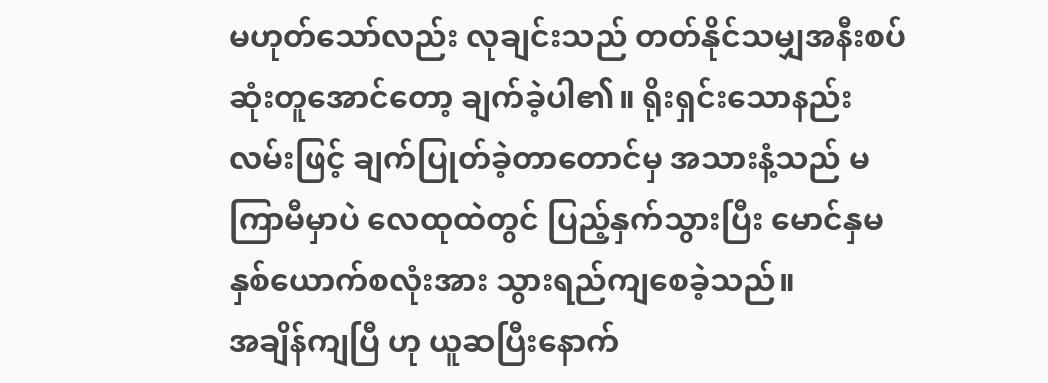မဟုတ်သော်လည်း လုချင်းသည် တတ်နိုင်သမျှအနီးစပ်ဆုံးတူအောင်တော့ ချက်ခဲ့ပါ၏။ ရိုးရှင်းသောနည်းလမ်းဖြင့် ချက်ပြုတ်ခဲ့တာတောင်မှ အသားနံ့သည် မကြာမီမှာပဲ လေထုထဲတွင် ပြည့်နှက်သွားပြီး မောင်နှမနှစ်ယောက်စလုံးအား သွားရည်ကျစေခဲ့သည်။
အချိန်ကျပြီ ဟု ယူဆပြီးနောက်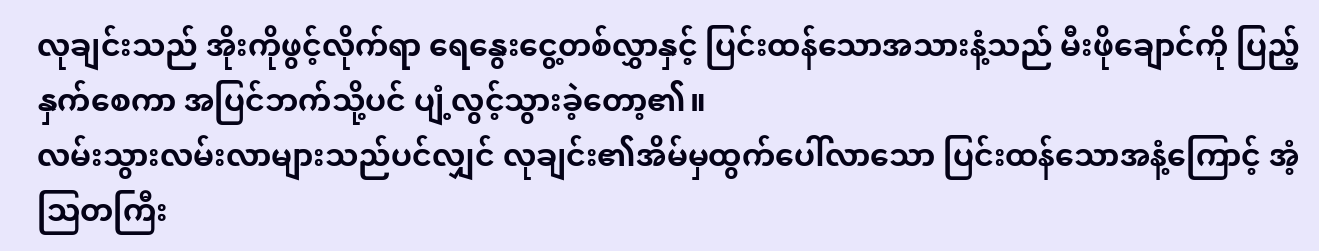လုချင်းသည် အိုးကိုဖွင့်လိုက်ရာ ရေနွေးငွေ့တစ်လွှာနှင့် ပြင်းထန်သောအသားနံ့သည် မီးဖိုချောင်ကို ပြည့်နှက်စေကာ အပြင်ဘက်သို့ပင် ပျံ့လွင့်သွားခဲ့တော့၏။
လမ်းသွားလမ်းလာများသည်ပင်လျှင် လုချင်း၏အိမ်မှထွက်ပေါ်လာသော ပြင်းထန်သောအနံ့ကြောင့် အံ့ဩတကြီး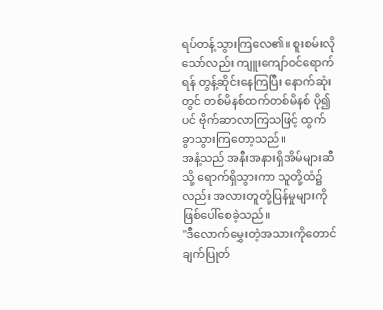ရပ်တန့်သွားကြလေ၏။ စူးစမ်းလိုသော်လည်း ကျူးကျော်ဝင်ရောက်ရန် တွန့်ဆိုင်းနေကြပြီး နောက်ဆုံးတွင် တစ်မိနစ်ထက်တစ်မိနစ် ပို၍ပင် ဗိုက်ဆာလာကြသဖြင့် ထွက်ခွာသွားကြတော့သည်။
အနံ့သည် အနီးအနားရှိအိမ်များဆီသို့ ရောက်ရှိသွားကာ သူတို့ထံ၌လည်း အလားတူတုံ့ပြန်မှုများကို ဖြစ်ပေါ်စေခဲ့သည်။
"ဒီလောက်မွှေးတဲ့အသားကိုတောင် ချက်ပြုတ်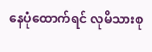နေပုံထောက်ရင် လုမိသားစု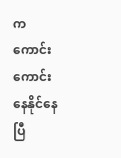က ကောင်းကောင်းနေနိုင်နေပြီ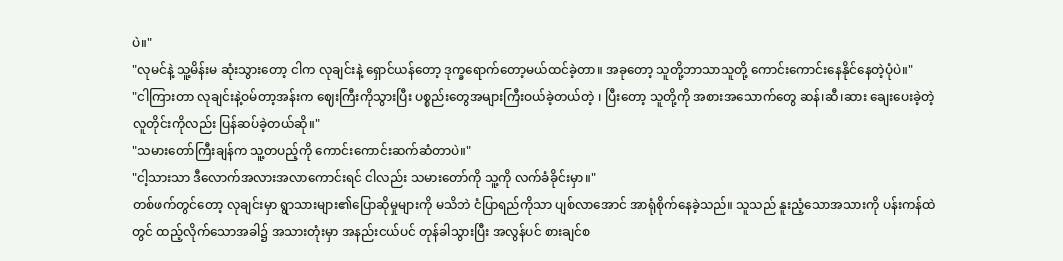ပဲ။"
"လုမင်နဲ့ သူ့မိန်းမ ဆုံးသွားတော့ ငါက လုချင်းနဲ့ ရှောင်ယန်တော့ ဒုက္ခရောက်တော့မယ်ထင်ခဲ့တာ။ အခုတော့ သူတို့ဘာသာသူတို့ ကောင်းကောင်းနေနိုင်နေတဲ့ပုံပဲ။"
"ငါကြားတာ လုချင်းနဲ့ဝမ်တာ့အန်းက ဈေးကြီးကိုသွားပြီး ပစ္စည်းတွေအများကြီးဝယ်ခဲ့တယ်တဲ့ ၊ ပြီးတော့ သူတို့ကို အစားအသောက်တွေ ဆန်၊ဆီ၊ဆား ချေးပေးခဲ့တဲ့ လူတိုင်းကိုလည်း ပြန်ဆပ်ခဲ့တယ်ဆို။"
"သမားတော်ကြီးချန်က သူ့တပည့်ကို ကောင်းကောင်းဆက်ဆံတာပဲ။"
"ငါ့သားသာ ဒီလောက်အလားအလာကောင်းရင် ငါလည်း သမားတော်ကို သူ့ကို လက်ခံခိုင်းမှာ။"
တစ်ဖက်တွင်တော့ လုချင်းမှာ ရွာသားများ၏ပြောဆိုမှုများကို မသိဘဲ ငံပြာရည်ကိုသာ ပျစ်လာအောင် အာရုံစိုက်နေခဲ့သည်။ သူသည် နူးညံ့သောအသားကို ပန်းကန်ထဲတွင် ထည့်လိုက်သောအခါ၌ အသားတုံးမှာ အနည်းငယ်ပင် တုန်ခါသွားပြီး အလွန်ပင် စားချင်စ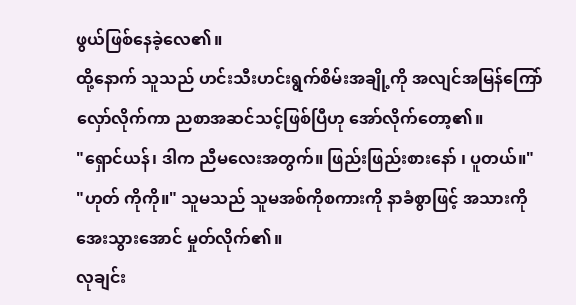ဖွယ်ဖြစ်နေခဲ့လေ၏။
ထို့နောက် သူသည် ဟင်းသီးဟင်းရွက်စိမ်းအချို့ကို အလျင်အမြန်ကြော်လှော်လိုက်ကာ ညစာအဆင်သင့်ဖြစ်ပြီဟု အော်လိုက်တော့၏။
"ရှောင်ယန်၊ ဒါက ညီမလေးအတွက်။ ဖြည်းဖြည်းစားနော် ၊ ပူတယ်။"
"ဟုတ် ကိုကို။" သူမသည် သူမအစ်ကိုစကားကို နာခံစွာဖြင့် အသားကို အေးသွားအောင် မှုတ်လိုက်၏။
လုချင်း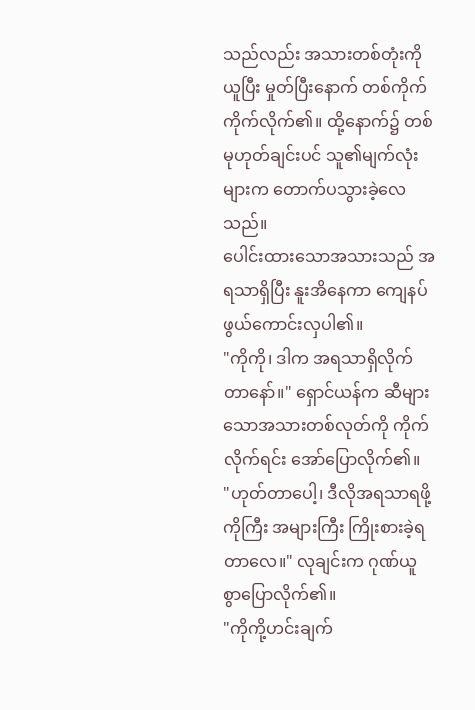သည်လည်း အသားတစ်တုံးကို ယူပြီး မှုတ်ပြီးနောက် တစ်ကိုက်ကိုက်လိုက်၏။ ထို့နောက်၌ တစ်မုဟုတ်ချင်းပင် သူ၏မျက်လုံးများက တောက်ပသွားခဲ့လေသည်။
ပေါင်းထားသောအသားသည် အရသာရှိပြီး နူးအိနေကာ ကျေနပ်ဖွယ်ကောင်းလှပါ၏။
"ကိုကို၊ ဒါက အရသာရှိလိုက်တာနော်။" ရှောင်ယန်က ဆီများသောအသားတစ်လုတ်ကို ကိုက်လိုက်ရင်း အော်ပြောလိုက်၏။
"ဟုတ်တာပေါ့၊ ဒီလိုအရသာရဖို့ ကိုကြီး အများကြီး ကြိုးစားခဲ့ရတာလေ။" လုချင်းက ဂုဏ်ယူစွာပြောလိုက်၏။
"ကိုကို့ဟင်းချက်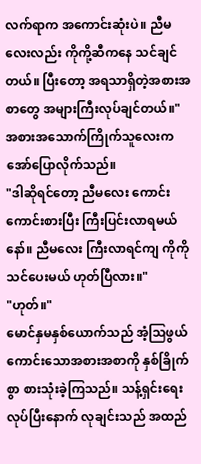လက်ရာက အကောင်းဆုံးပဲ။ ညီမလေးလည်း ကိုကို့ဆီကနေ သင်ချင်တယ်။ ပြီးတော့ အရသာရှိတဲ့အစားအစာတွေ အများကြီးလုပ်ချင်တယ်။" အစားအသောက်ကြိုက်သူလေးက အော်ပြောလိုက်သည်။
"ဒါဆိုရင်တော့ ညီမလေး ကောင်းကောင်းစားပြီး ကြီးပြင်းလာရမယ်နော်။ ညီမလေး ကြီးလာရင်ကျ ကိုကို သင်ပေးမယ် ဟုတ်ပြီလား။"
"ဟုတ်။"
မောင်နှမနှစ်ယောက်သည် အံ့ဩဖွယ်ကောင်းသောအစားအစာကို နှစ်ခြိုက်စွာ စားသုံးခဲ့ကြသည်။ သန့်ရှင်းရေးလုပ်ပြီးနောက် လုချင်းသည် အထည်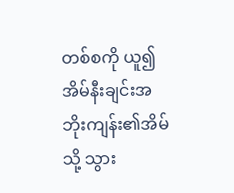တစ်စကို ယူ၍ အိမ်နီးချင်းအဘိုးကျန်း၏အိမ်သို့ သွား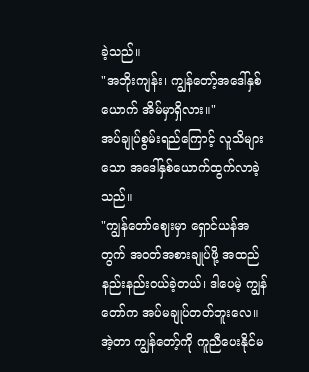ခဲ့သည်။
"အဘိုးကျန်း၊ ကျွန်တော့်အဒေါ်နှစ်ယောက် အိမ်မှာရှိလား။"
အပ်ချုပ်စွမ်းရည်ကြောင့် လူသိများသော အဒေါ်နှစ်ယောက်ထွက်လာခဲ့သည်။
"ကျွန်တော်ဈေးမှာ ရှောင်ယန်အတွက် အဝတ်အစားချုပ်ဖို့ အထည်နည်းနည်းဝယ်ခဲ့တယ်၊ ဒါပေမဲ့ ကျွန်တော်က အပ်မချုပ်တတ်ဘူးလေ။ အဲ့တာ ကျွန်တော့်ကို ကူညီပေးနိုင်မ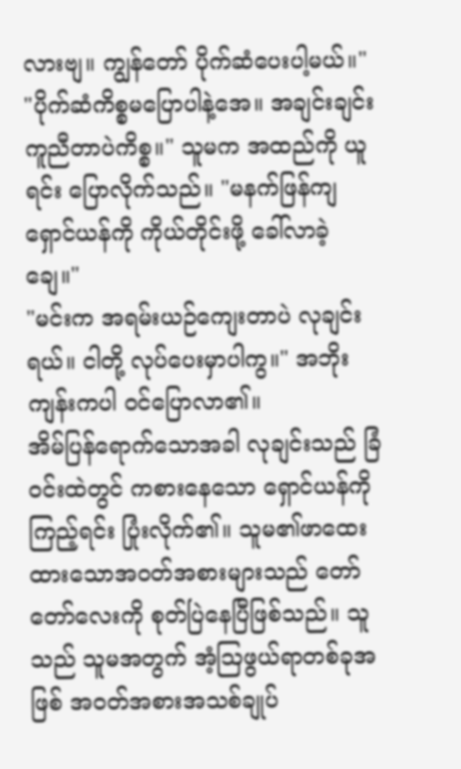လားဗျ။ ကျွန်တော် ပိုက်ဆံပေးပါ့မယ်။"
"ပိုက်ဆံကိစ္စမပြောပါနဲ့အေ။ အချင်းချင်းကူညီတာပဲကိစ္စ။" သူမက အထည်ကို ယူရင်း ပြောလိုက်သည်။ "မနက်ဖြန်ကျ ရှောင်ယန်ကို ကိုယ်တိုင်းဖို့ ခေါ်လာခဲ့ချေ။"
"မင်းက အရမ်းယဉ်ကျေးတာပဲ လုချင်းရယ်။ ငါတို့ လုပ်ပေးမှာပါကွ။" အဘိုးကျန်းကပါ ဝင်ပြောလာ၏။
အိမ်ပြန်ရောက်သောအခါ လုချင်းသည် ခြံဝင်းထဲတွင် ကစားနေသော ရှောင်ယန်ကိုကြည့်ရင်း ပြုံးလိုက်၏။ သူမ၏ဖာထေးထားသောအဝတ်အစားများသည် တော်တော်လေးကို စုတ်ပြဲနေပြီဖြစ်သည်။ သူသည် သူမအတွက် အံ့ဩဖွယ်ရာတစ်ခုအဖြစ် အဝတ်အစားအသစ်ချုပ်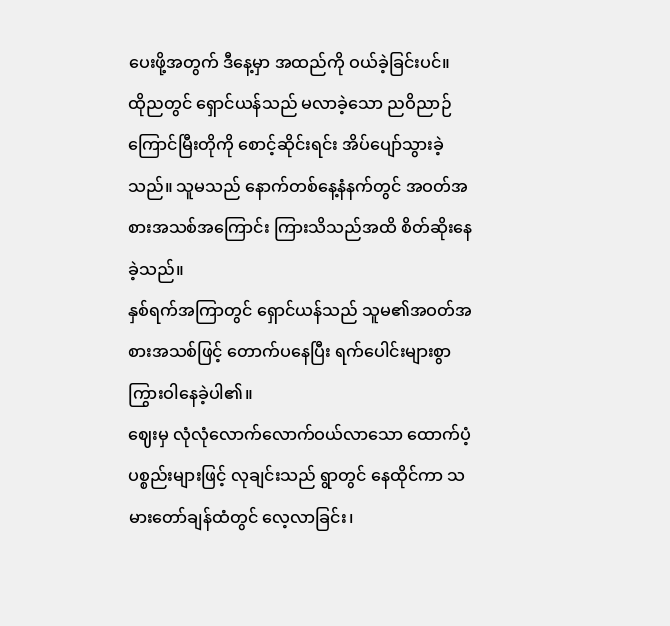ပေးဖို့အတွက် ဒီနေ့မှာ အထည်ကို ဝယ်ခဲ့ခြင်းပင်။
ထိုညတွင် ရှောင်ယန်သည် မလာခဲ့သော ညဝိညာဉ်ကြောင်မြီးတိုကို စောင့်ဆိုင်းရင်း အိပ်ပျော်သွားခဲ့သည်။ သူမသည် နောက်တစ်နေ့နံနက်တွင် အဝတ်အစားအသစ်အကြောင်း ကြားသိသည်အထိ စိတ်ဆိုးနေခဲ့သည်။
နှစ်ရက်အကြာတွင် ရှောင်ယန်သည် သူမ၏အဝတ်အစားအသစ်ဖြင့် တောက်ပနေပြီး ရက်ပေါင်းများစွာ ကြွားဝါနေခဲ့ပါ၏။
ဈေးမှ လုံလုံလောက်လောက်ဝယ်လာသော ထောက်ပံ့ပစ္စည်းများဖြင့် လုချင်းသည် ရွာတွင် နေထိုင်ကာ သမားတော်ချန်ထံတွင် လေ့လာခြင်း၊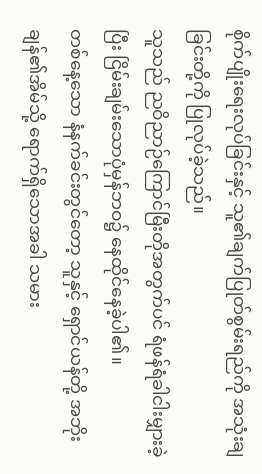စိုက်ပျိုးရေးလုပ်ခြင်းနှင့် သူ၏ချက်ပြုတ်စွမ်းရည်ကို အသုံးချခြင်းတို့ကို ပြုလုပ်ခဲ့သည်။
သူသည် ညဝိညာဉ်ကြောင်မြီးတိုအတွက်ပင် ရံဖန်ရံခါငါးမျှားခဲ့ပြီး ငြိမ်းချမ်းသောပုံမှန်ဘဝ၌ နေထိုင်နေခဲ့ပါ၏။
တစ်နေ့သော နံနက်ခင်းတွင်တော့ သူနှင့် ရှောင်ယန်တို့ အဘိုးချန်၏အိမ်သို့ ရောက်ရှိသောအခါ သမား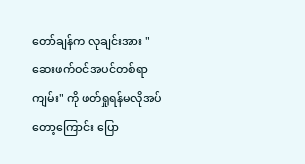တော်ချန်က လုချင်းအား "ဆေးဖက်ဝင်အပင်တစ်ရာကျမ်း" ကို ဖတ်ရှုရန်မလိုအပ်တော့ကြောင်း ပြော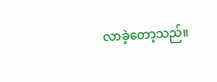လာခဲ့တော့သည်။